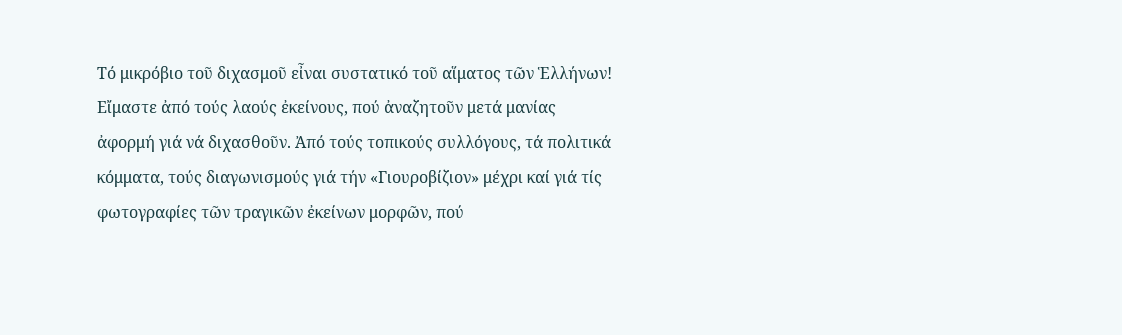Τό μικρόβιο τοῦ διχασμοῦ εἶναι συστατικό τοῦ αἵματος τῶν Ἑλλήνων!
Εἴμαστε ἀπό τούς λαούς ἐκείνους, πού ἀναζητοῦν μετά μανίας ἀφορμή γιά νά διχασθοῦν. Ἀπό τούς τοπικούς συλλόγους, τά πολιτικά κόμματα, τούς διαγωνισμούς γιά τήν «Γιουροβίζιον» μέχρι καί γιά τίς φωτογραφίες τῶν τραγικῶν ἐκείνων μορφῶν, πού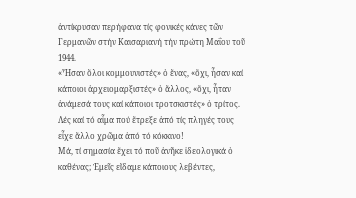ἀντίκρυσαν περήφανα τίς φονικές κάνες τῶν Γερμανῶν στήν Καισαριανή τήν πρώτη Μαΐου τοῦ 1944.
«Ἦσαν ὅλοι κομμουνιστές» ὁ ἕνας, «ὄχι, ἦσαν καί κάποιοι ἀρχειομαρξιστές» ὁ ἄλλος, «ὄχι, ἦταν ἀνάμεσά τους καί κάποιοι τροτσκιστές» ὁ τρίτος. Λές καί τό αἷμα πού ἔτρεξε ἀπό τίς πληγές τους εἶχε ἄλλο χρῶμα ἀπό τό κόκκινο!
Μά, τί σημασία ἔχει τό ποῦ ἀνῆκε ἰδεολογικά ὁ καθένας; Ἐμεῖς εἴδαμε κάποιους λεβέντες,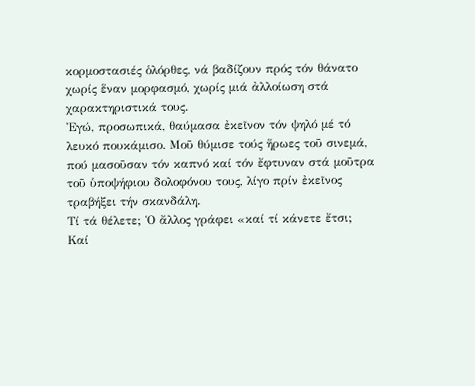κορμοστασιές ὁλόρθες, νά βαδίζουν πρός τόν θάνατο χωρίς ἕναν μορφασμό, χωρίς μιά ἀλλοίωση στά χαρακτηριστικά τους.
Ἐγώ, προσωπικά, θαύμασα ἐκεῖνον τόν ψηλό μέ τό λευκό πουκάμισο. Μοῦ θύμισε τούς ἥρωες τοῦ σινεμά, πού μασοῦσαν τόν καπνό καί τόν ἔφτυναν στά μοῦτρα τοῦ ὑποψήφιου δολοφόνου τους, λίγο πρίν ἐκεῖνος τραβήξει τήν σκανδάλη.
Τί τά θέλετε; Ὁ ἄλλος γράφει «καί τί κάνετε ἔτσι; Καί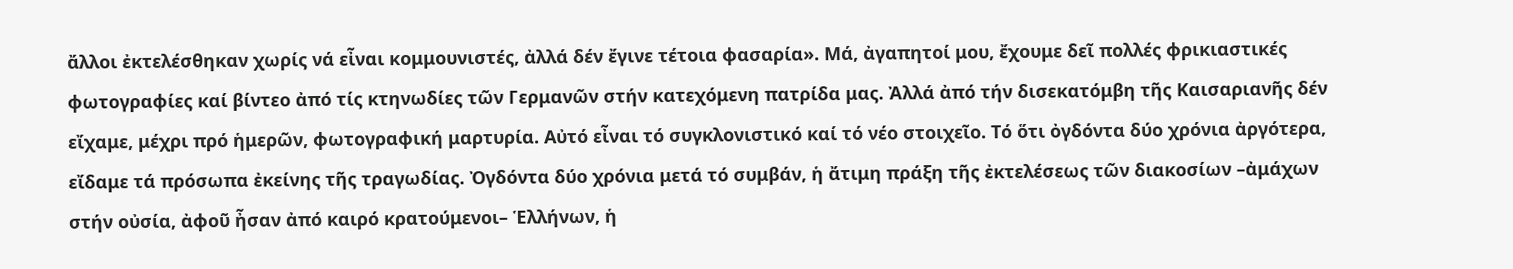ἄλλοι ἐκτελέσθηκαν χωρίς νά εἶναι κομμουνιστές, ἀλλά δέν ἔγινε τέτοια φασαρία». Μά, ἀγαπητοί μου, ἔχουμε δεῖ πολλές φρικιαστικές φωτογραφίες καί βίντεο ἀπό τίς κτηνωδίες τῶν Γερμανῶν στήν κατεχόμενη πατρίδα μας. Ἀλλά ἀπό τήν δισεκατόμβη τῆς Καισαριανῆς δέν εἴχαμε, μέχρι πρό ἡμερῶν, φωτογραφική μαρτυρία. Αὐτό εἶναι τό συγκλονιστικό καί τό νέο στοιχεῖο. Τό ὅτι ὀγδόντα δύο χρόνια ἀργότερα, εἴδαμε τά πρόσωπα ἐκείνης τῆς τραγωδίας. Ὀγδόντα δύο χρόνια μετά τό συμβάν, ἡ ἄτιμη πράξη τῆς ἐκτελέσεως τῶν διακοσίων –ἀμάχων στήν οὐσία, ἀφοῦ ἦσαν ἀπό καιρό κρατούμενοι– Ἑλλήνων, ἡ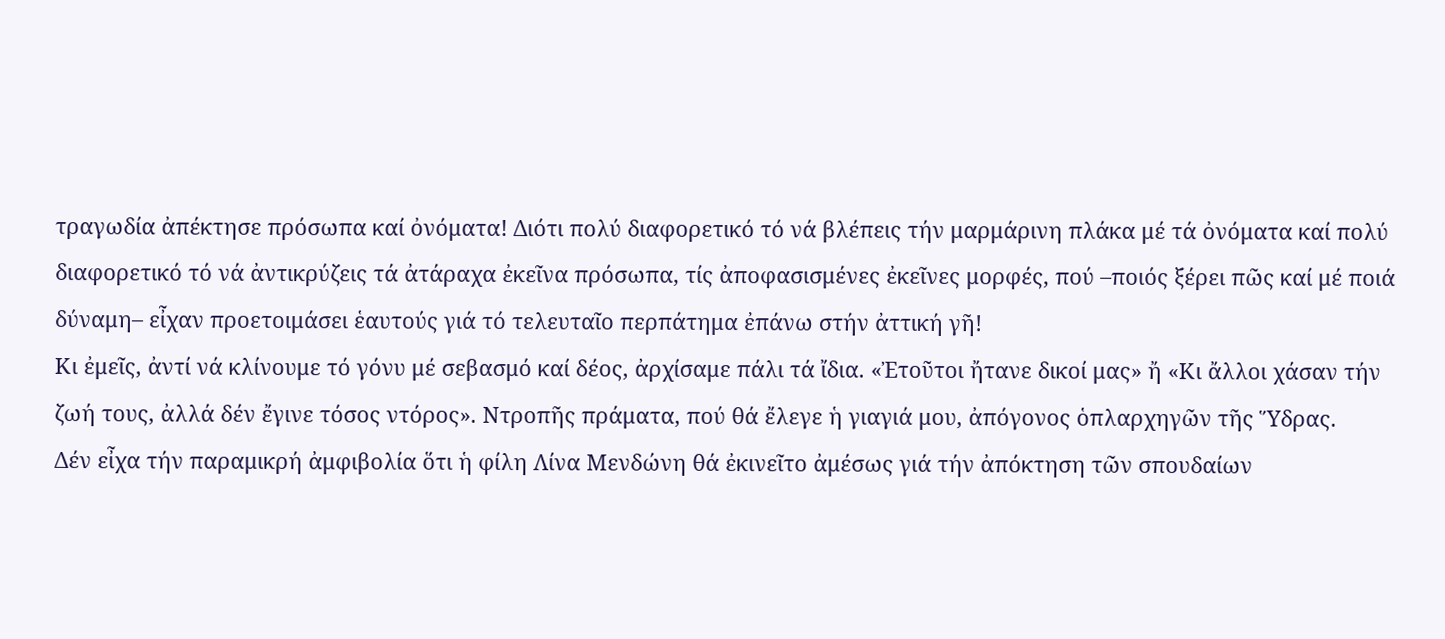τραγωδία ἀπέκτησε πρόσωπα καί ὀνόματα! Διότι πολύ διαφορετικό τό νά βλέπεις τήν μαρμάρινη πλάκα μέ τά ὀνόματα καί πολύ διαφορετικό τό νά ἀντικρύζεις τά ἀτάραχα ἐκεῖνα πρόσωπα, τίς ἀποφασισμένες ἐκεῖνες μορφές, πού –ποιός ξέρει πῶς καί μέ ποιά δύναμη– εἶχαν προετοιμάσει ἑαυτούς γιά τό τελευταῖο περπάτημα ἐπάνω στήν ἀττική γῆ!
Κι ἐμεῖς, ἀντί νά κλίνουμε τό γόνυ μέ σεβασμό καί δέος, ἀρχίσαμε πάλι τά ἴδια. «Ἐτοῦτοι ἤτανε δικοί μας» ἤ «Κι ἄλλοι χάσαν τήν ζωή τους, ἀλλά δέν ἔγινε τόσος ντόρος». Ντροπῆς πράματα, πού θά ἔλεγε ἡ γιαγιά μου, ἀπόγονος ὁπλαρχηγῶν τῆς Ὕδρας.
Δέν εἶχα τήν παραμικρή ἀμφιβολία ὅτι ἡ φίλη Λίνα Μενδώνη θά ἐκινεῖτο ἀμέσως γιά τήν ἀπόκτηση τῶν σπουδαίων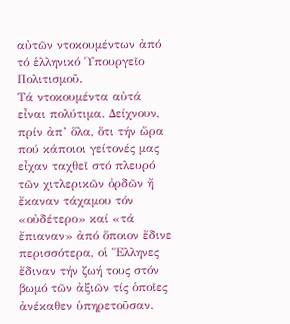αὐτῶν ντοκουμέντων ἀπό τό ἑλληνικό Ὑπουργεῖο Πολιτισμοῦ.
Τά ντοκουμέντα αὐτά εἶναι πολύτιμα. Δείχνουν, πρίν ἀπ’ ὅλα, ὅτι τήν ὥρα πού κάποιοι γείτονές μας εἶχαν ταχθεῖ στό πλευρό τῶν χιτλερικῶν ὀρδῶν ἤ ἔκαναν τάχαμου τόν «οὐδέτερο» καί «τά ἔπιαναν» ἀπό ὅποιον ἔδινε περισσότερα, οἱ Ἕλληνες ἔδιναν τήν ζωή τους στόν βωμό τῶν ἀξιῶν τίς ὁποῖες ἀνέκαθεν ὑπηρετοῦσαν.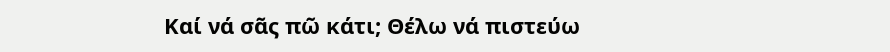Καί νά σᾶς πῶ κάτι; Θέλω νά πιστεύω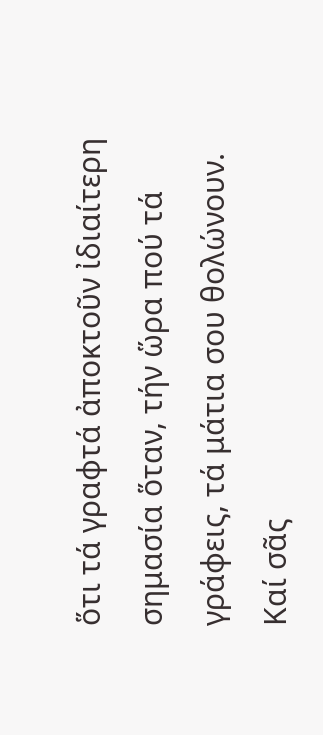ὅτι τά γραφτά ἀποκτοῦν ἰδιαίτερη σημασία ὅταν, τήν ὥρα πού τά γράφεις, τά μάτια σου θολώνουν. Καί σᾶς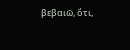βεβαιῶ, ὅτι,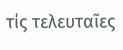τίς τελευταῖες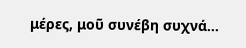μέρες, μοῦ συνέβη συχνά…